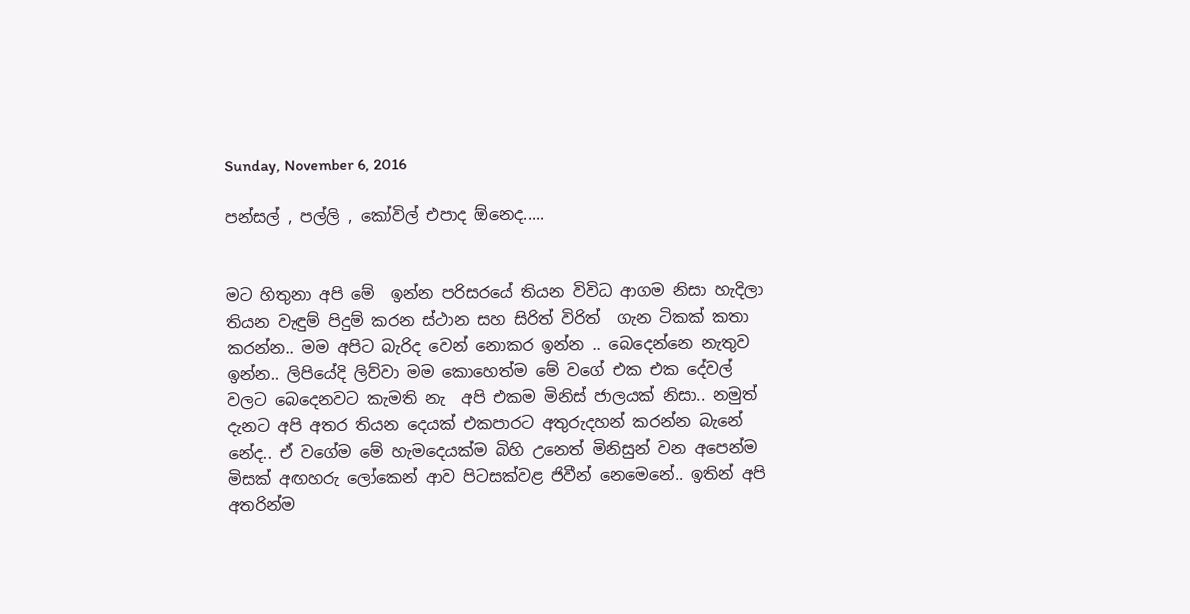Sunday, November 6, 2016

පන්සල් , පල්ලි , කෝවිල් එපාද ඕනෙද.....


මට හිතුනා අපි මේ  ඉන්න පරිසරයේ තියන විවිධ ආගම නිසා හැදිලා තියන වැඳුම් පිදුම් කරන ස්ථාන සහ සිරිත් විරිත්  ගැන ටිකක් කතා කරන්න.. මම අපිට බැරිද වෙන් නොකර ඉන්න .. බෙදෙන්නෙ නැතුව ඉන්න.. ලිපියේදි ලිව්වා මම කොහෙත්ම මේ වගේ එක එක දේවල් වලට බෙදෙනවට කැමති නැ  අපි එකම මිනිස් ජාලයක් නිසා.. නමුත් දැනට අපි අතර තියන දෙයක් එකපාරට අතුරුදහන් කරන්න බැනේ නේද.. ඒ වගේම මේ හැමදෙයක්ම බිහි උනෙත් මිනිසුන් වන අපෙන්ම මිසක් අඟහරු ලෝකෙන් ආව පිටසක්වළ ජිවීන් නෙමෙනේ.. ඉතින් අපි අතරින්ම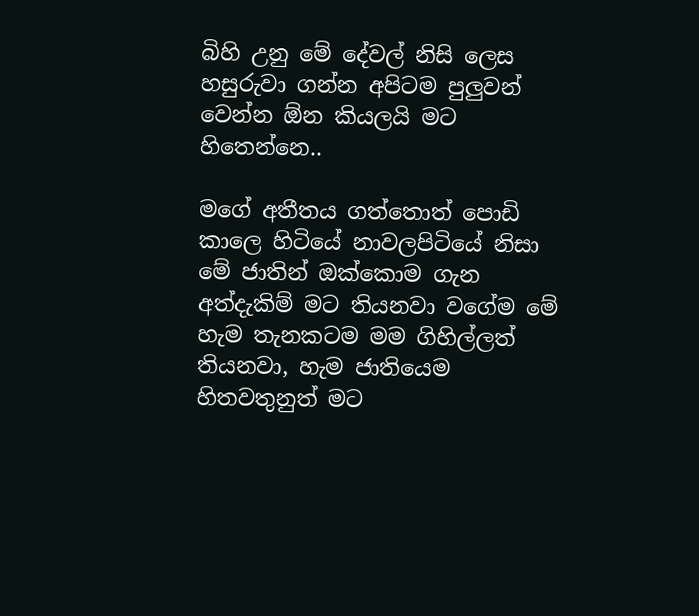බිහි උනු මේ දේවල් නිසි ලෙස හසුරුවා ගන්න අපිටම පුලුවන් වෙන්න ඕන කියලයි මට හිතෙන්නෙ..

මගේ අතීතය ගත්තොත් පොඩි කාලෙ හිටියේ නාවලපිටියේ නිසා මේ ජාතින් ඔක්කොම ගැන අත්දැකිම් මට තියනවා වගේම මේ හැම තැනකටම මම ගිහිල්ලත් තියනවා, හැම ජාතියෙම හිතවතුනුත් මට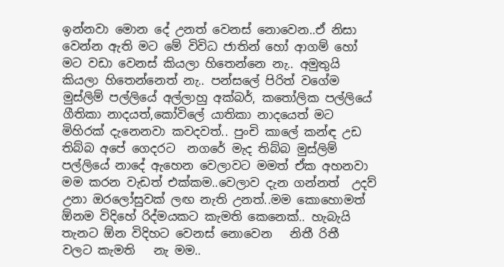ඉන්නවා මොන දේ උනත් වෙනස් නොවෙන..ඒ නිසා වෙන්න ඇති මට මේ විවිධ ජාතින් හෝ ආගම් හෝ මට වඩා වෙනස් කියලා හිතෙන්නෙ නැ.. අමුතුයි කියලා හිතෙන්නෙත් නැ.. පන්සලේ පිරිත් වගේම මුස්ලිම් පල්ලියේ අල්ලාහු අක්බර්, කතෝලික පල්ලියේ ගීතිකා නාදයත්,කෝවිලේ යාතිකා නාදයෙත් මට  මිහිරක් දැනෙනවා කවදවත්.. පුංචි කාලේ කන්ඳ උඩ තිබ්බ අපේ ගෙදරට  නගරේ මැද තිබ්බ මුස්ලිම් පල්ලියේ නාදේ ඇහෙන වෙලාවට මමත් ඒක අහනවා මම කරන වැඩත් එක්කම..වෙලාව දැන ගන්නත්  උදව් උනා ඔරලෝසුවක් ලඟ නැති උනත්..මම කොහොමත් ඕනම විදිහේ රිද්මයකට කැමති කෙනෙක්.. හැබැයි  තැනට ඕන විදිහට වෙනස් නොවෙන   නිතී රිතී  වලට කැමති   නැ මම..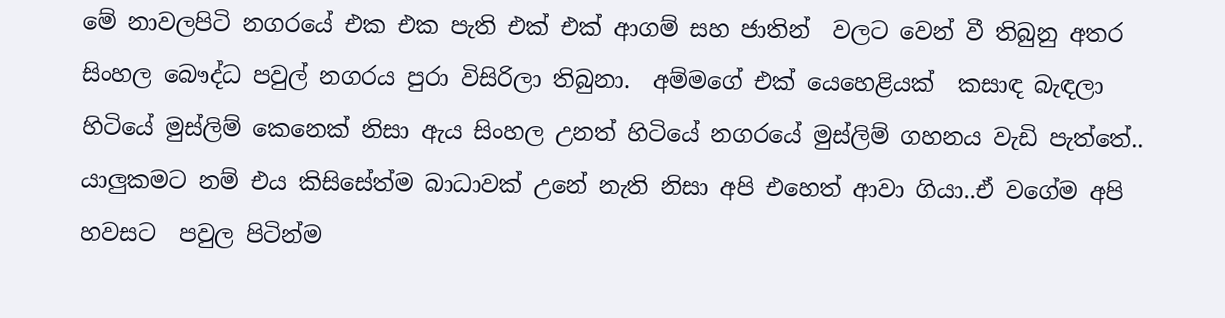මේ නාවලපිටි නගරයේ එක එක පැති එක් එක් ආගම් සහ ජාතින්  වලට වෙන් වී තිබුනු අතර සිංහල බෞද්ධ පවුල් නගරය පුරා විසිරිලා තිබුනා.  අම්මගේ එක් යෙහෙළියක්  කසාඳ බැඳලා හිටියේ මුස්ලිම් කෙනෙක් නිසා ඇය සිංහල උනත් හිටියේ නගරයේ මුස්ලිම් ගහනය වැඩි පැත්තේ..  යාලුකමට නම් එය කිසිසේත්ම බාධාවක් උනේ නැති නිසා අපි එහෙත් ආවා ගියා..ඒ වගේම අපි හවසට  පවුල පිටින්ම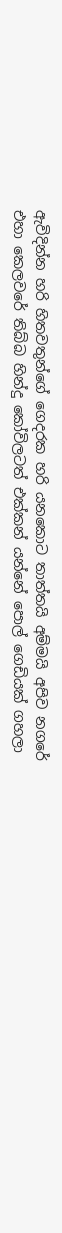ඇවිදින්න හරි හිතවතුන්ගේ ගෙදරක හරි යනකොට තාත්තයි අම්මයි අපිව නගරේ එහා කෙලවරේ තිබ්බ හින්දු කෝවිලටත් එක්කන් යන්නේ පොල් ගෙඩියක් ගහලා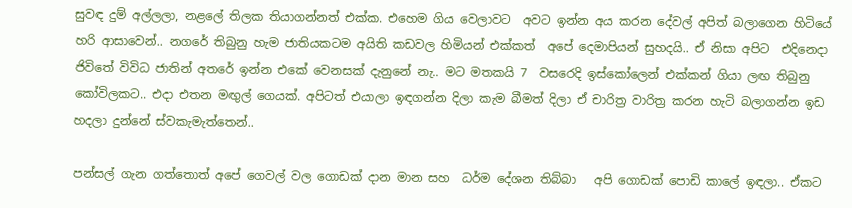සුවඳ දුම් අල්ලලා, නළලේ තිලක තියාගන්නත් එක්ක. එහෙම ගිය වෙලාවට  අවට ඉන්න අය කරන දේවල් අපිත් බලාගෙන හිටියේ හරි ආසාවෙන්.. නගරේ තිබුනු හැම ජාතියකටම අයිති කඩවල හිමියන් එක්කත්  අපේ දෙමාපියන් සුහදයි.. ඒ නිසා අපිට  එදිනෙදා ජිවිතේ විවිධ ජාතින් අතරේ ඉන්න එකේ වෙනසක් දැනුනේ නැ.. මට මතකයි 7  වසරෙදි ඉස්කෝලෙන් එක්කන් ගියා ලඟ තිබුනු කෝවිලකට.. එදා එතන මඟුල් ගෙයක්. අපිටත් එයාලා ඉඳගන්න දිලා කැම බීමත් දිලා ඒ චාරිත්‍ර වාරිත්‍ර කරන හැටි බලාගන්න ඉඩ හදලා දුන්නේ ස්වකැමැත්තෙන්..

පන්සල් ගැන ගත්තොත් අපේ ගෙවල් වල ගොඩක් දාන මාන සහ  ධර්ම දේශන තිබ්බා   අපි ගොඩක් පොඩි කාලේ ඉඳලා.. ඒකට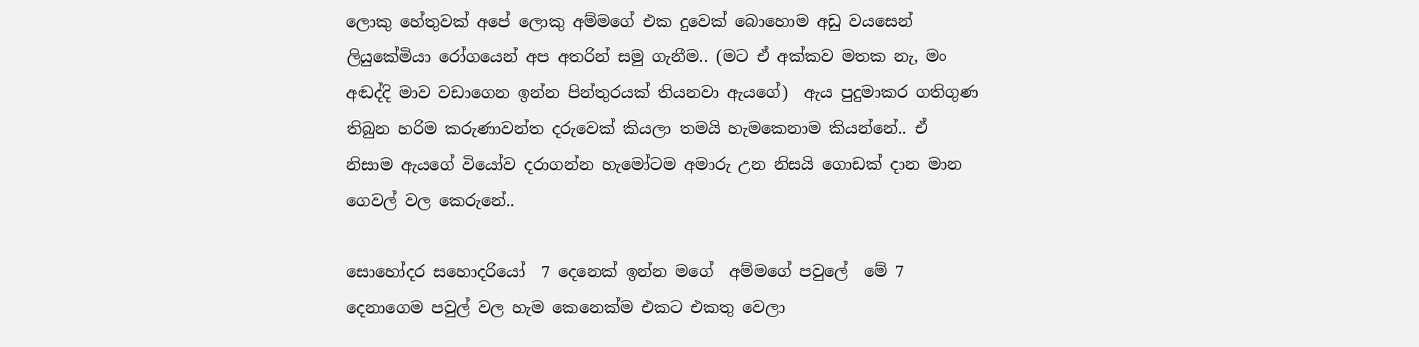ලොකු හේතුවක් අපේ ලොකු අම්මගේ එක දුවෙක් බොහොම අඩු වයසෙන් ලියුකේමියා රෝගයෙන් අප අතරින් සමු ගැනීම.. (මට ඒ අක්කව මතක නැ, මං අඬද්දි මාව වඩාගෙන ඉන්න පින්තුරයක් තියනවා ඇයගේ)  ඇය පුදුමාකර ගතිගුණ තිබුන හරිම කරුණාවන්ත දරුවෙක් කියලා තමයි හැමකෙනාම කියන්නේ.. ඒ නිසාම ඇයගේ වියෝව දරාගන්න හැමෝටම අමාරු උන නිසයි ගොඩක් දාන මාන ගෙවල් වල කෙරුනේ..

සොහෝදර සහොදරියෝ  7 දෙනෙක් ඉන්න මගේ  අම්මගේ පවුලේ  මේ 7 දෙනාගෙම පවුල් වල හැම කෙනෙක්ම එකට එකතු වෙලා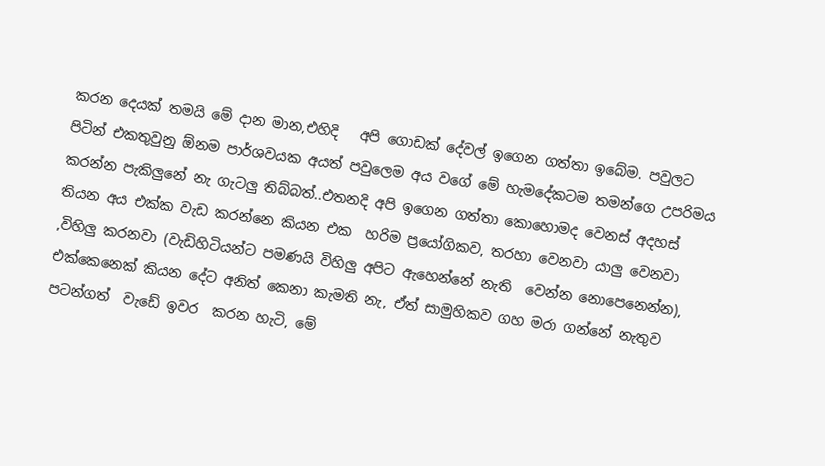කරන දෙයක් තමයි මේ දාන මාන,එහිදි   අපි ගොඩක් දේවල් ඉගෙන ගත්තා ඉබේම. පවුලට පිටින් එකතුවුනු ඕනම පාර්ශවයක අයත් පවුලෙම අය වගේ මේ හැමදේකටම තමන්ගෙ උපරිමය කරන්න පැකිලුනේ නැ ගැටලු තිබ්බත්..එතනදි අපි ඉගෙන ගත්තා කොහොමද වෙනස් අදහස් තියන අය එක්ක වැඩ කරන්නෙ කියන එක  හරිම ප්‍රයෝගිකව, තරහා වෙනවා යාලු වෙනවා ,විහිලු කරනවා (වැඩිහිටියන්ට පමණයි විහිලු අපිට ඇහෙන්නේ නැති  වෙන්න නොපෙනෙන්න), එක්කෙනෙක් කියන දේට අනිත් කෙනා කැමති නැ, ඒත් සාමුහිකව ගහ මරා ගන්නේ නැතුව පටන්ගත්  වැඩේ ඉවර  කරන හැටි, මේ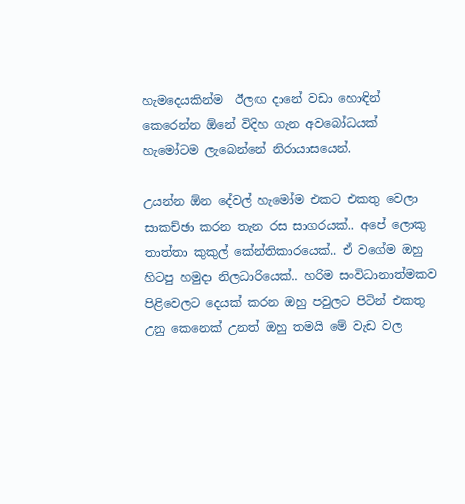හැමදෙයකින්ම  ඊලඟ දානේ වඩා හොඳින්  කෙරෙන්න ඕනේ විදිහ ගැන අවබෝධයක් හැමෝටම ලැබෙන්නේ නිරායාසයෙන්.

උයන්න ඕන දේවල් හැමෝම එකට එකතු වෙලා සාකච්ඡා කරන තැන රස සාගරයක්.. අපේ ලොකු තාත්තා කුකුල් කේන්තිකාරයෙක්.. ඒ වගේම ඔහු හිටපු හමුදා නිලධාරියෙක්.. හරිම සංවිධානාත්මකව පිළිවෙලට දෙයක් කරන ඔහු පවුලට පිටින් එකතු උනු කෙනෙක් උනත් ඔහු තමයි මේ වැඩ වල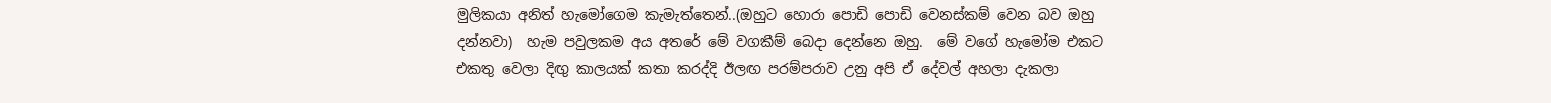මුලිකයා අනිත් හැමෝගෙම කැමැත්තෙන්..(ඔහුට හොරා පොඩි පොඩි වෙනස්කම් වෙන බව ඔහු දන්නවා)  හැම පවුලකම අය අතරේ මේ වගකීම් බෙදා දෙන්නෙ ඔහු.  මේ වගේ හැමෝම එකට එකතු වෙලා දිඟු කාලයක් කතා කරද්දි ඊලඟ පරම්පරාව උනු අපි ඒ දේවල් අහලා දැකලා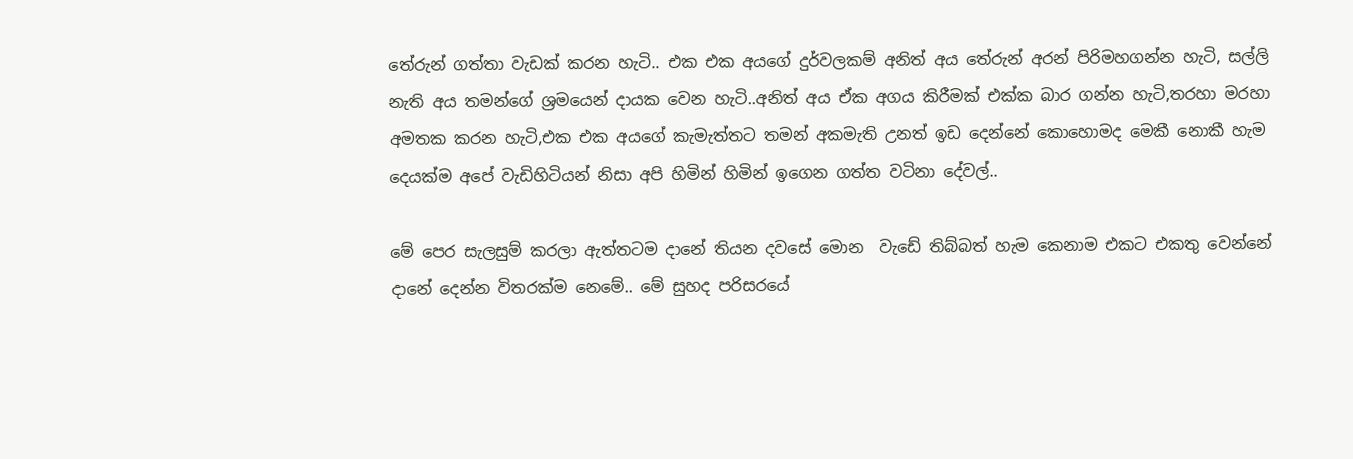තේරුන් ගත්තා වැඩක් කරන හැටි.. එක එක අයගේ දුර්වලකම් අනිත් අය තේරුන් අරන් පිරිමහගන්න හැටි, සල්ලි නැති අය තමන්ගේ ශ්‍රමයෙන් දායක වෙන හැටි..අනිත් අය ඒක අගය කිරීමක් එක්ක බාර ගන්න හැටි,තරහා මරහා අමතක කරන හැටි,එක එක අයගේ කැමැත්තට තමන් අකමැති උනත් ඉඩ දෙන්නේ කොහොමද මෙකී නොකී හැම දෙයක්ම අපේ වැඩිහිටියන් නිසා අපි හිමින් හිමින් ඉගෙන ගත්ත වටිනා දේවල්..

මේ පෙර සැලසුම් කරලා ඇත්තටම දානේ තියන දවසේ මොන  වැඩේ තිබ්බත් හැම කෙනාම එකට එකතු වෙන්නේ දානේ දෙන්න විතරක්ම නෙමේ.. මේ සුහද පරිසරයේ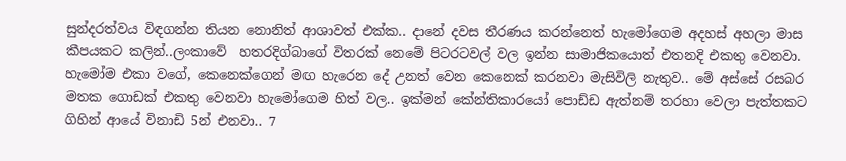සුන්දරත්වය විඳගන්න තියන නොනිත් ආශාවත් එක්ක.. දානේ දවස තීරණය කරන්නෙත් හැමෝගෙම අදහස් අහලා මාස කීපයකට කලින්..ලංකාවේ  හතරදිග්බාගේ විතරක් නෙමේ පිටරටවල් වල ඉන්න සාමාජිකයොත් එතනදි එකතු වෙනවා. හැමෝම එකා වගේ, කෙනෙක්ගෙන් මඟ හැරෙන දේ උනත් වෙන කෙනෙක් කරනවා මැසිවිලි නැතුව.. මේ අස්සේ රසබර මතක ගොඩක් එකතු වෙනවා හැමෝගෙම හිත් වල.. ඉක්මන් කේන්තිකාරයෝ පොඩ්ඩ ඇත්නම් තරහා වෙලා පැත්තකට ගිහින් ආයේ විනාඩි 5න් එනවා.. 7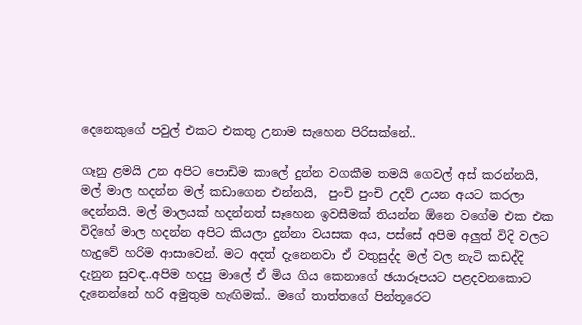දෙනෙකුගේ පවුල් එකට එකතු උනාම සැහෙන පිරිසක්නේ..

ගෑනු ළමයි උන අපිට පොඩිම කාලේ දුන්න වගකීම තමයි ගෙවල් අස් කරන්නයි,  මල් මාල හදන්න මල් කඩාගෙන එන්නයි,  පුංචි පුංචි උදව් උයන අයට කරලා දෙන්නයි. මල් මාලයක් හදන්නත් සෑහෙන ඉවසීමක් තියන්න ඕනෙ වගේම එක එක විදිහේ මාල හදන්න අපිට කියලා දුන්නා වයසක අය, පස්සේ අපිම අලුත් විදි වලට හැදුවේ හරිම ආසාවෙන්. මට අදත් දැනෙනවා ඒ වතුසුද්ද මල් වල නැටි කඩද්දි දැනුන සුවඳ..අපිම හදපු මාලේ ඒ මිය ගිය කෙනාගේ ඡයාරූපයට පළදවනකොට දැනෙන්නේ හරි අමුතුම හැඟිමක්.. මගේ තාත්තගේ පින්තූරෙට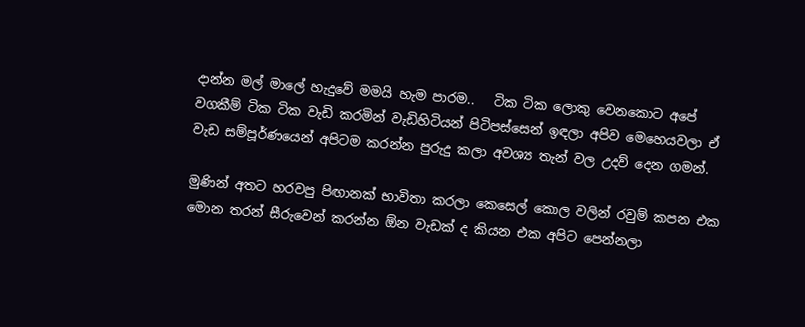දාන්න මල් මාලේ හැදුවේ මමයි හැම පාරම..   ටික ටික ලොකු වෙනකොට අපේ වගකීම් ටික ටික වැඩි කරමින් වැඩිහිටියන් පිටිපස්සෙන් ඉඳලා අපිව මෙහෙයවලා ඒ වැඩ සම්පූර්ණයෙන් අපිටම කරන්න පුරුදු කලා අවශ්‍ය තැන් වල උදව් දෙන ගමන්.

මුණින් අතට හරවපු පිඟානක් භාවිතා කරලා කෙසෙල් කොල වලින් රවුම් කපන එක මොන තරන් සීරුවෙන් කරන්න ඕන වැඩක් ද කියන එක අපිට පෙන්නලා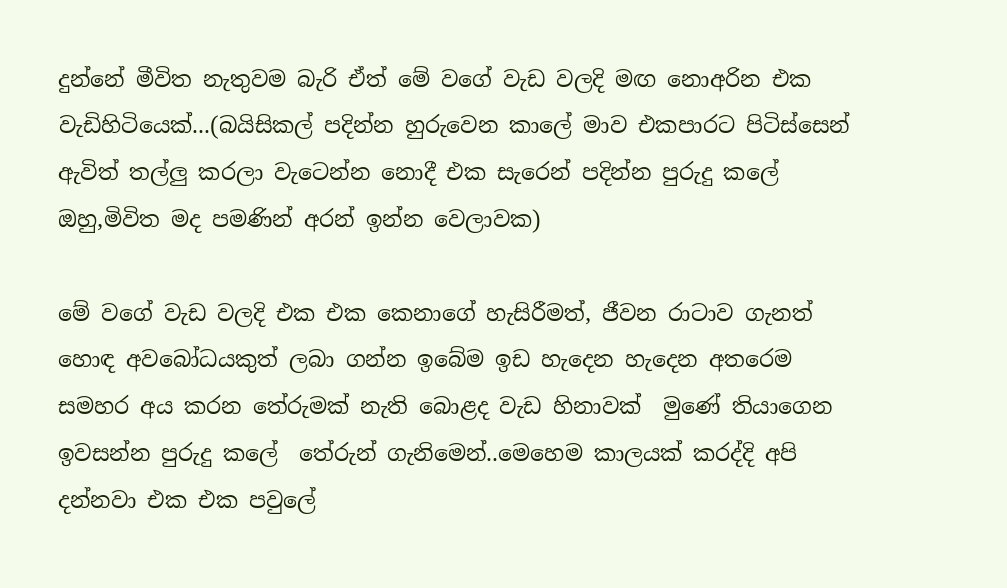දුන්නේ මීවිත නැතුවම බැරි ඒත් මේ වගේ වැඩ වලදි මඟ නොඅරින එක වැඩිහිටියෙක්...(බයිසිකල් පදින්න හුරුවෙන කාලේ මාව එකපාරට පිටිස්සෙන් ඇවිත් තල්ලු කරලා වැටෙන්න නොදී එක සැරෙන් පදින්න පුරුදු කලේ ඔහු,මිවිත මද පමණින් අරන් ඉන්න වෙලාවක)

මේ වගේ වැඩ වලදි එක එක කෙනාගේ හැසිරීමත්, ජීවන රාටාව ගැනත් හොඳ අවබෝධයකුත් ලබා ගන්න ඉබේම ඉඩ හැදෙන හැදෙන අතරෙම  සමහර අය කරන තේරුමක් නැති බොළද වැඩ හිනාවක්  මුණේ තියාගෙන  ඉවසන්න පුරුදු කලේ  තේරුන් ගැනිමෙන්..මෙහෙම කාලයක් කරද්දි අපි දන්නවා එක එක පවුලේ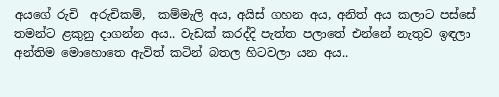අයගේ රුචි  අරුචිකම්,  කම්මැලි අය, අයිස් ගහන අය, අනිත් අය කලාට පස්සේ තමන්ට ළකුනු දාගන්න අය.. වැඩක් කරද්දි පැත්ත පලාතේ එන්නේ නැතුව ඉඳලා අන්තිම මොහොතෙ ඇවිත් කටින් බතල හිටවලා යන අය..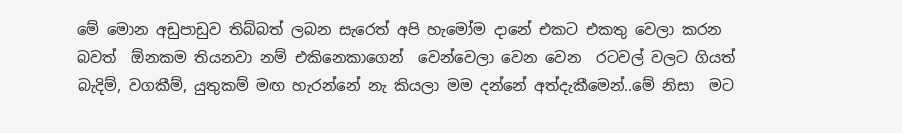මේ මොන අඩුපාඩුව තිබ්බත් ලබන සැරෙත් අපි හැමෝම දානේ එකට එකතු වෙලා කරන බවත්  ඕනකම තියනවා නම් එකිනෙකාගෙන්  වෙන්වෙලා වෙන වෙන  රටවල් වලට ගියත් බැදිම්, වගකීම්, යුතුකම් මඟ හැරන්නේ නැ කියලා මම දන්නේ අත්දැකීමෙන්..මේ නිසා  මට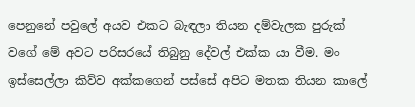පෙනුනේ පවුලේ අයව එකට බැඳලා තියන දම්වැලක පුරුක් වගේ මේ අවට පරිසරයේ තිබුනු දේවල් එක්ක යා වීම. මං ඉස්සෙල්ලා කිව්ව අක්කගෙන් පස්සේ අපිට මතක තියන කාලේ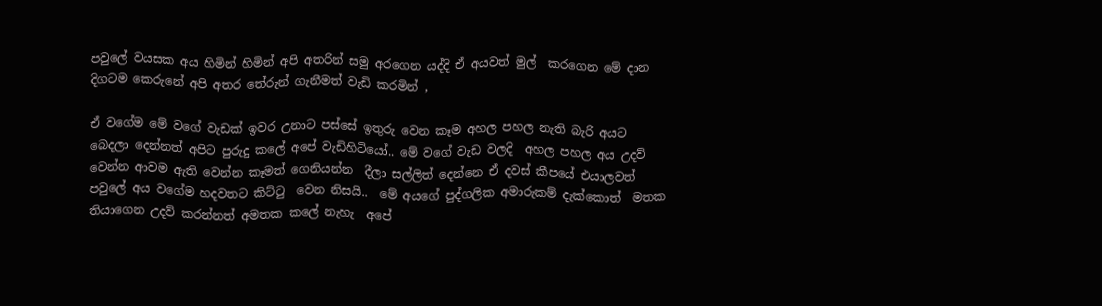පවුලේ වයසක අය හිමින් හිමින් අපි අතරින් සමු අරගෙන යද්දි ඒ අයවත් මුල්  කරගෙන මේ දාන දිගටම කෙරුනේ අපි අතර තේරුන් ගැනීමත් වැඩි කරමින් ,

ඒ වගේම මේ වගේ වැඩක් ඉවර උනාට පස්සේ ඉතුරු වෙන කෑම අහල පහල නැති බැරි අයට බෙදලා දෙන්නත් අපිට පුරුදු කලේ අපේ වැඩිහිටියෝ.. මේ වගේ වැඩ වලදි  අහල පහල අය උදව් වෙන්න ආවම ඇති වෙන්න කෑමත් ගෙනියන්න  දීලා සල්ලිත් දෙන්නෙ ඒ දවස් කීපයේ එයාලවත් පවුලේ අය වගේම හදවතට කිට්ටු  වෙන නිසයි..  මේ අයගේ පුද්ගලික අමාරුකම් දැක්කොත්  මතක තියාගෙන උදව් කරන්නත් අමතක කලේ නැහැ  අපේ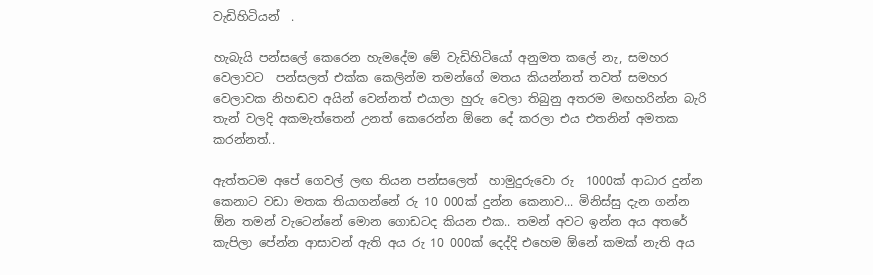වැඩිහිටියන්  .

හැබැයි පන්සලේ කෙරෙන හැමදේම මේ වැඩිහිටියෝ අනුමත කලේ නැ, සමහර වෙලාවට  පන්සලත් එක්ක කෙලින්ම තමන්ගේ මතය කියන්නත් තවත් සමහර වෙලාවක නිහඬව අයින් වෙන්නත් එයාලා හුරු වෙලා තිබුනු අතරම මඟහරින්න බැරි තැන් වලදි අකමැත්තෙන් උනත් කෙරෙන්න ඕනෙ දේ කරලා එය එතනින් අමතක කරන්නත්..

ඇත්තටම අපේ ගෙවල් ලඟ තියන පන්සලෙත්  හාමුදුරුවො රු  1000ක් ආධාර දුන්න කෙනාට වඩා මතක තියාගන්නේ රු 10 000ක් දුන්න කෙනාව... මිනිස්සු දැන ගන්න ඕන තමන් වැටෙන්නේ මොන ගොඩටද කියන එක.. තමන් අවට ඉන්න අය අතරේ කැපිලා පේන්න ආසාවන් ඇති අය රු 10 000ක් දෙද්දි එහෙම ඕනේ කමක් නැති අය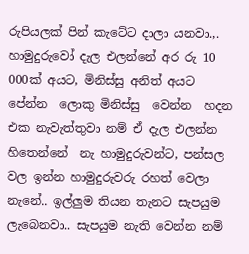රුපියලක් පින් කැටේට දාලා යනවා.,. හාමුදුරුවෝ දැල එලන්නේ අර රු 10 000ක් අයට, මිනිස්සු අනිත් අයට පේන්න  ලොකු මිනිස්සු  වෙන්න  හදන එක නැවැත්තුවා නම් ඒ දැල එලන්න හිතෙන්නේ  නැ හාමුදුරුවන්ට, පන්සල වල ඉන්න හාමුදුරුවරු රහත් වෙලා නැනේ.. ඉල්ලුම තියන තැනට සැපයුම ලැබෙනවා.. සැපයුම නැති වෙන්න නම්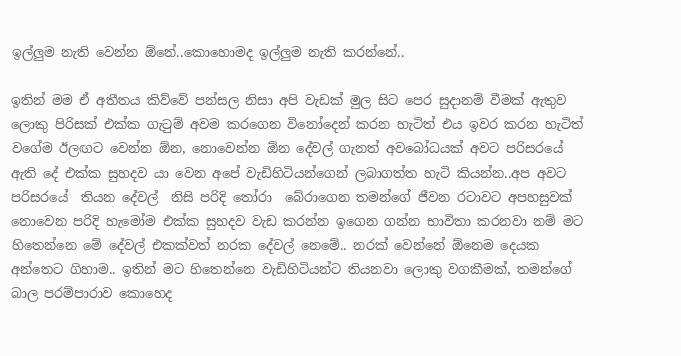ඉල්ලුම නැති වෙන්න ඕනේ..කොහොමද ඉල්ලුම නැති කරන්නේ..

ඉතින් මම ඒ අතීතය කිව්වේ පන්සල නිසා අපි වැඩක් මුල සිට පෙර සුදානම් වීමක් ඇතුව ලොකු පිරිසක් එක්ක ගැටුම් අවම කරගෙන විනෝදෙන් කරන හැටිත් එය ඉවර කරන හැටිත් වගේම ඊලඟට වෙන්න ඕන, නොවෙන්න ඕන දේවල් ගැනත් අවබෝධයක් අවට පරිසරයේ ඇති දේ එක්ක සුහදව යා වෙන අපේ වැඩිහිටියන්ගෙන් ලබාගත්ත හැටි කියන්න..අප අවට පරිසරයේ  තියන දේවල්  නිසි පරිදි තෝරා  බේරාගෙන තමන්ගේ ජීවන රටාවට අපහසුවක් නොවෙන පරිදි හැමෝම එක්ක සුහදව වැඩ කරන්න ඉගෙන ගන්න භාවිතා කරනවා නම් මට හිතෙන්නෙ මේ දේවල් එකක්වත් නරක දේවල් නෙමේ.. නරක් වෙන්නේ ඕනෙම දෙයක අන්තෙට ගිහාම.. ඉතින් මට හිතෙන්නෙ වැඩිහිටියන්ට තියනවා ලොකු වගකීමක්, තමන්ගේ බාල පරම්පාරාව කොහෙද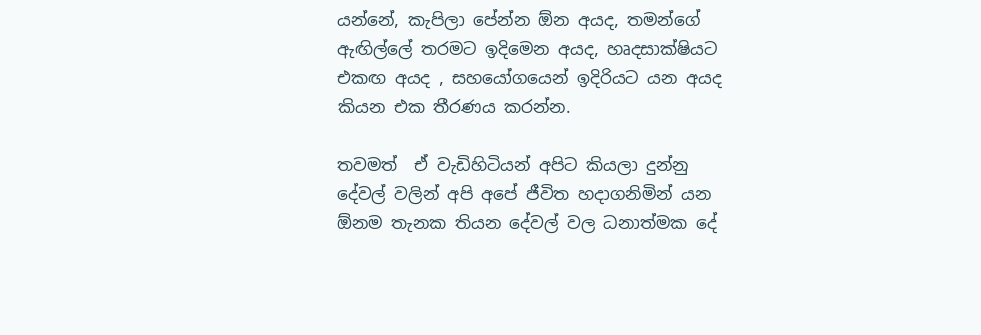යන්නේ, කැපිලා පේන්න ඕන අයද, තමන්ගේ ඇඟිල්ලේ තරමට ඉදිමෙන අයද, හෘදසාක්ෂියට එකඟ අයද , සහයෝගයෙන් ඉදිරියට යන අයද කියන එක තීරණය කරන්න.

තවමත්  ඒ වැඩිහිටියන් අපිට කියලා දුන්නු දේවල් වලින් අපි අපේ ජීවිත හදාගනිමින් යන ඕනම තැනක තියන දේවල් වල ධනාත්මක දේ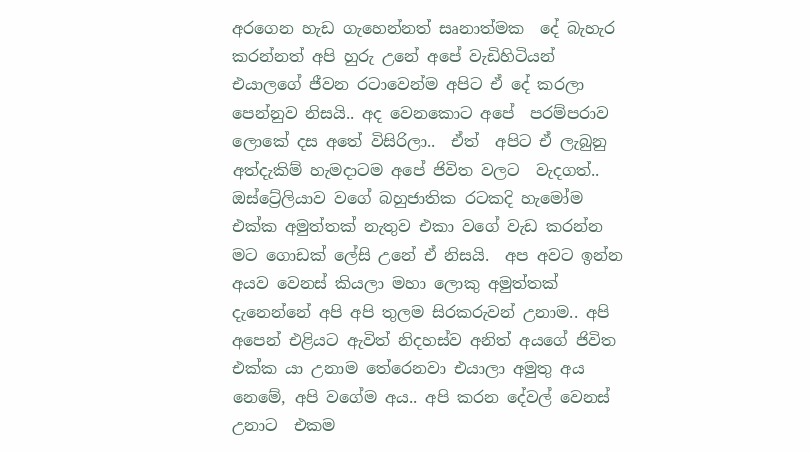අරගෙන හැඩ ගැහෙන්නත් සෘනාත්මක  දේ බැහැර කරන්නත් අපි හුරු උනේ අපේ වැඩිහිටියන් එයාලගේ ජීවන රටාවෙන්ම අපිට ඒ දේ කරලා පෙන්නුව නිසයි.. අද වෙනකොට අපේ  පරම්පරාව ලොකේ දස අතේ විසිරිලා..  ඒත්  අපිට ඒ ලැබුනු අත්දැකිම් හැමදාටම අපේ ජිවිත වලට  වැදගත්.. ඔස්ට්‍රේලියාව වගේ බහුජාතික රටකදි හැමෝම එක්ක අමුත්තක් නැතුව එකා වගේ වැඩ කරන්න  මට ගොඩක් ලේසි උනේ ඒ නිසයි.  අප අවට ඉන්න අයව වෙනස් කියලා මහා ලොකු අමුත්තක් දැනෙන්නේ අපි අපි තුලම සිරකරුවන් උනාම.. අපි අපෙන් එළියට ඇවිත් නිදහස්ව අනිත් අයගේ ජිවිත එක්ක යා උනාම තේරෙනවා එයාලා අමුතු අය නෙමේ, අපි වගේම අය.. අපි කරන දේවල් වෙනස් උනාට  එකම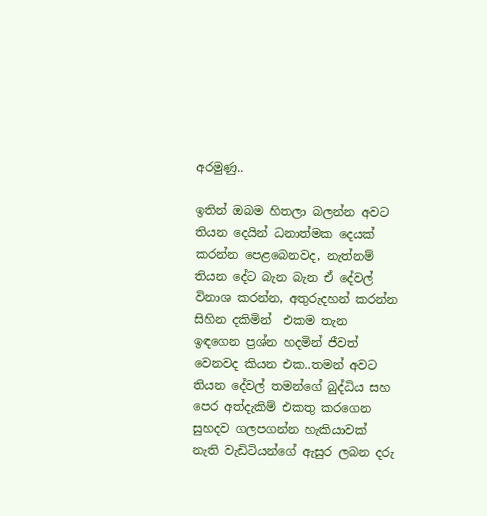අරමුණු..

ඉතින් ඔබම හිතලා බලන්න අවට තියන දෙයින් ධනාත්මක දෙයක් කරන්න පෙළබෙනවද, නැත්නම් තියන දේට බැන බැන ඒ දේවල් විනාශ කරන්න, අතුරුදහන් කරන්න සිහින දකිමින්  එකම තැන ඉඳගෙන ප්‍රශ්න හදමින් ජීවත් වෙනවද කියන එක..තමන් අවට තියන දේවල් තමන්ගේ බුද්ධිය සහ පෙර අත්දැකිම් එකතු කරගෙන සුහදව ගලපගන්න හැකියාවක් නැති වැඩිටියන්ගේ ඇසුර ලබන දරු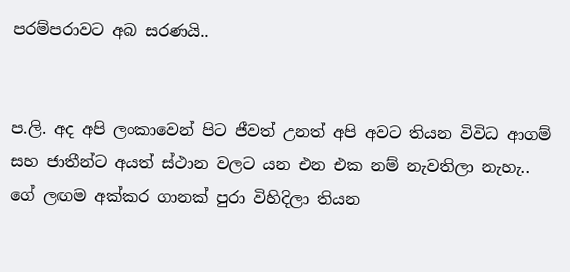පරම්පරාවට අබ සරණයි..


ප.ලි. අද අපි ලංකාවෙන් පිට ජීවත් උනත් අපි අවට තියන විවිධ ආගම් සහ ජාතීන්ට අයත් ස්ථාන වලට යන එන එක නම් නැවතිලා නැහැ.. ගේ ලඟම අක්කර ගානක් පුරා විහිදිලා තියන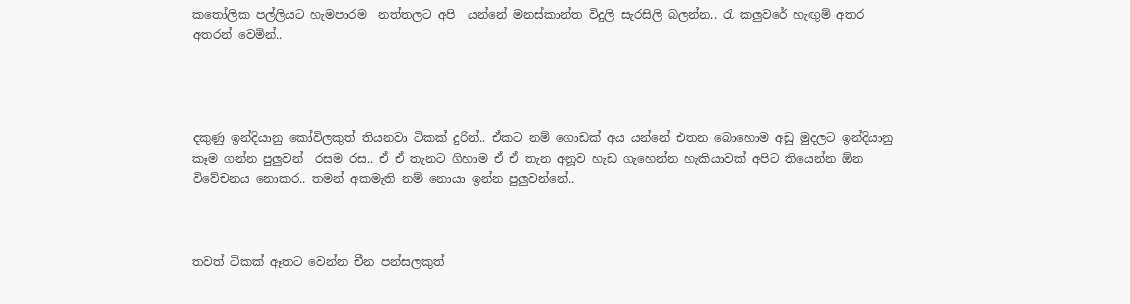කතෝලික පල්ලියට හැමපාරම  නත්තලට අපි  යන්නේ මනස්කාන්ත විදුලි සැරසිලි බලන්න.. රැ කලුවරේ හැඟුම් අතර අතරන් වෙමින්..




දකුණු ඉන්දියානු කෝවිලකුත් තියනවා ටිකක් දුරින්.. ඒකට නම් ගොඩක් අය යන්නේ එතන බොහොම අඩු මුදලට ඉන්දියානු කෑම ගන්න පුලුවන්  රසම රස.. ඒ ඒ තැනට ගිහාම ඒ ඒ තැන අනූව හැඩ ගැහෙන්න හැකියාවක් අපිට තියෙන්න ඕන විවේචනය නොකර.. තමන් අකමැති නම් නොයා ඉන්න පුලුවන්නේ..



තවත් ටිකක් ඈතට වෙන්න චීන පන්සලකුත්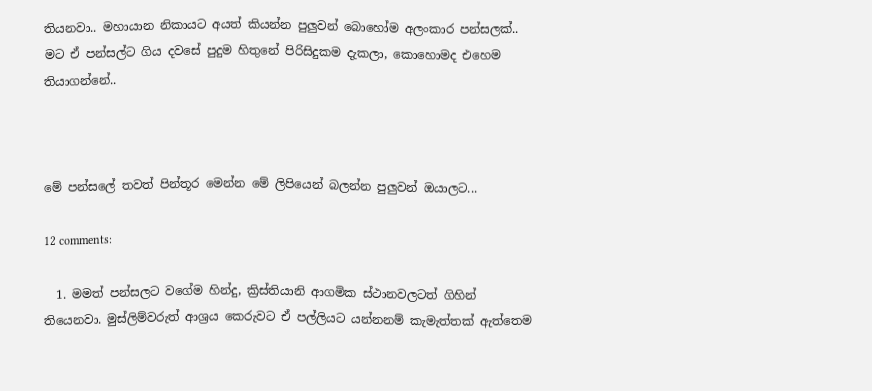තියනවා.. මහායාන නිකායට අයත් කියන්න පුලුවන් බොහෝම අලංකාර පන්සලක්.. මට ඒ පන්සල්ට ගිය දවසේ පුදුම හිතුනේ පිරිසිදුකම දැකලා, කොහොමද එහෙම තියාගන්නේ..



මේ පන්සලේ තවත් පින්තූර මෙන්න මේ ලිපියෙන් බලන්න පුලුවන් ඔයාලට...

12 comments:

  1. මමත් පන්සලට වගේම හින්දු, ක්‍රිස්තියානි ආගමික ස්ථානවලටත් ගිහින් තියෙනවා. මුස්ලිම්වරුත් ආශ්‍රය කෙරුවට ඒ පල්ලියට යන්නනම් කැමැත්තක් ඇත්තෙම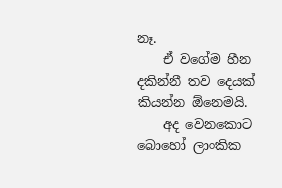නෑ.
    ඒ වගේම හීන දකින්නී තව දෙයක් කියන්න ඕනෙමයි.
    අද වෙනකොට බොහෝ ලාංකික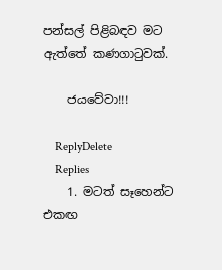පන්සල් පිළිබඳව මට ඇත්තේ කණගාටුවක්.

    ජයවේවා!!!

    ReplyDelete
    Replies
    1. මටත් සෑහෙන්ට එකඟ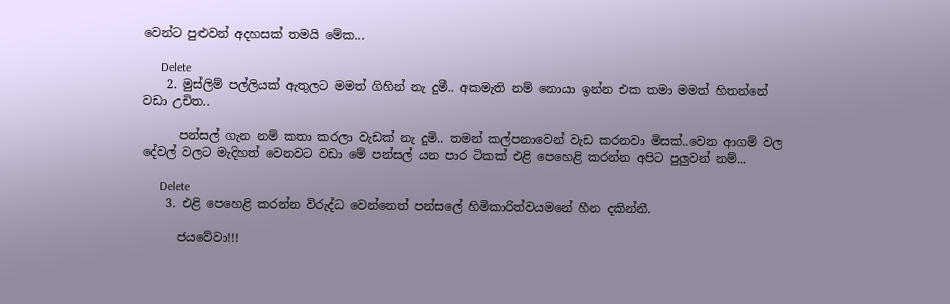වෙන්ට පුළුවන් අදහසක් තමයි මේක...

      Delete
    2. මුස්ලිම් පල්ලියක් ඇතුලට මමත් ගිහින් නැ දුමී.. අකමැති නම් නොයා ඉන්න එක තමා මමත් හිතන්නේ වඩා උචිත..

      පන්සල් ගැන නම් කතා කරලා වැඩක් නැ දුමි.. තමන් කල්පනාවෙන් වැඩ කරනවා මිසක්..වෙන ආගම් වල දේවල් වලට මැදිහත් වෙනවට වඩා මේ පන්සල් යන පාර ටිකක් එළි පෙහෙළි කරන්න අපිට පුලුවන් නම්...

      Delete
    3. එළි පෙහෙළි කරන්න විරුද්ධ වෙන්නෙත් පන්සලේ හිමිකාරිත්වයමනේ හීන දකින්නී.

      ජයවේවා!!!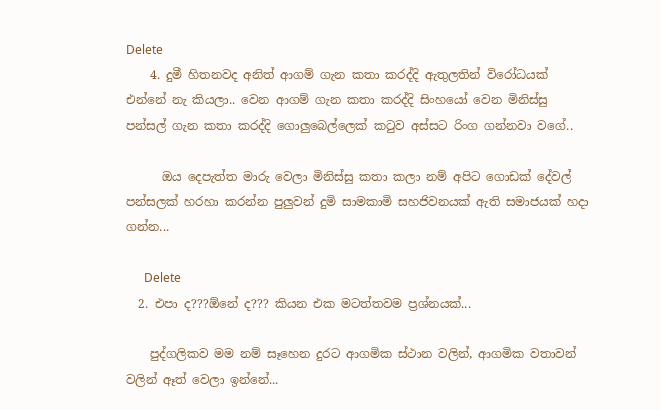Delete
    4. දුමී හිතනවද අනිත් ආගම් ගැන කතා කරද්දි ඇතුලතින් විරෝධයක් එන්නේ නැ කියලා.. වෙන ආගම් ගැන කතා කරද්දි සිංහයෝ වෙන මිනිස්සු පන්සල් ගැන කතා කරද්දි ගොලුබෙල්ලෙක් කටුව අස්සට රිංග ගන්නවා වගේ..

      ඔය දෙපැත්ත මාරු වෙලා මිනිස්සු කතා කලා නම් අපිට ගොඩක් දේවල් පන්සලක් හරහා කරන්න පුලුවන් දුමි සාමකාමි සහජිවනයක් ඇති සමාජයක් හදා ගන්න...

      Delete
  2. එපා ද???ඕනේ ද??? කියන එක මටත්තවම ප්‍රශ්නයක්...

    පුද්ගලිකව මම නම් සෑහෙන දුරට ආගමික ස්ථාන වලින්, ආගමික වතාවන් වලින් ඈත් වෙලා ඉන්නේ...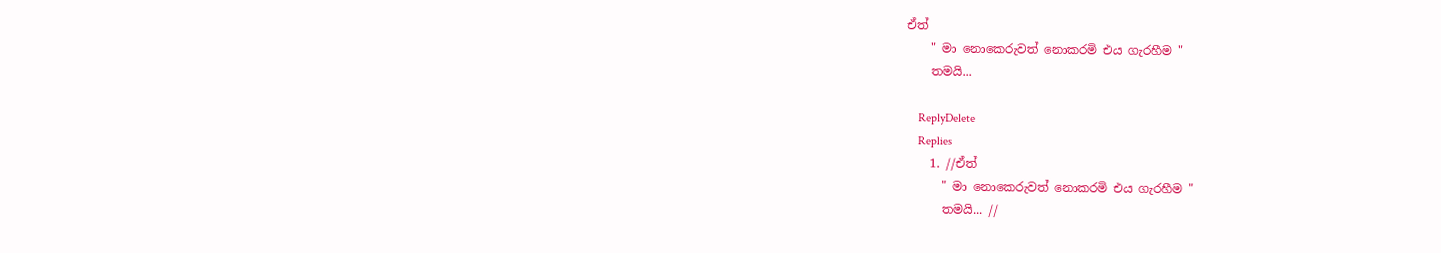ඒත්
    " මා නොකෙරුවත් නොකරමි එය ගැරහීම "
    තමයි...

    ReplyDelete
    Replies
    1. //ඒත්
      " මා නොකෙරුවත් නොකරමි එය ගැරහීම "
      තමයි... //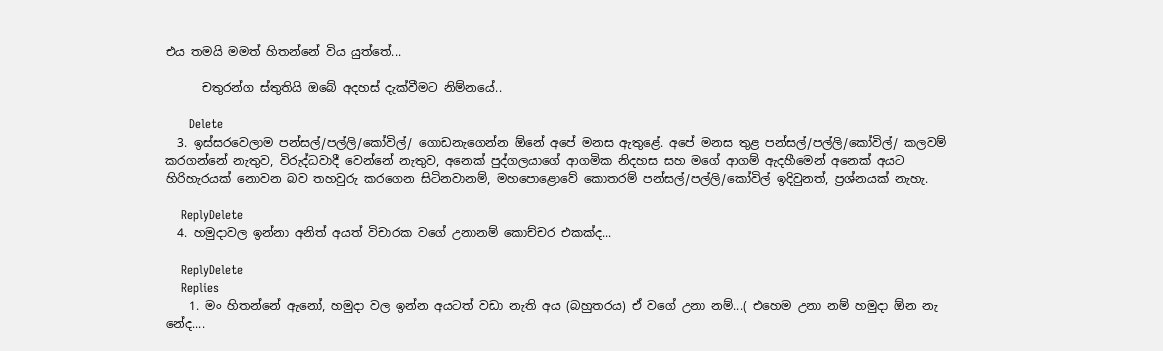එය තමයි මමත් හිතන්නේ විය යුත්තේ...

      චතුරන්ග ස්තුතියි ඔබේ අදහස් දැක්වීමට නිම්නයේ..

      Delete
  3. ඉස්සරවෙලාම පන්සල්/පල්ලි/කෝවිල්/ ගොඩනැගෙන්න ඕනේ අපේ මනස ඇතුළේ. අපේ මනස තුළ පන්සල්/පල්ලි/කෝවිල්/ කලවම් කරගන්නේ නැතුව, විරුද්ධවාදී වෙන්නේ නැතුව, අනෙක් පුද්ගලයාගේ ආගමික නිදහස සහ මගේ ආගම් ඇදහීමෙන් අනෙක් අයට හිරිහැරයක් නොවන බව තහවුරු කරගෙන සිටිනවානම්, මහපොළොවේ කොතරම් පන්සල්/පල්ලි/කෝවිල් ඉදිවුනත්, ප්‍රශ්නයක් නැහැ.

    ReplyDelete
  4. හමුදාවල ඉන්නා අනිත් අයත් විචාරක වගේ උනානම් කොච්චර එකක්ද...

    ReplyDelete
    Replies
    1. මං හිතන්නේ ඇනෝ, හමුදා වල ඉන්න අයටත් වඩා නැති අය (බහුතරය) ඒ වගේ උනා නම්...( එහෙම උනා නම් හමුදා ඕන නැ නේද....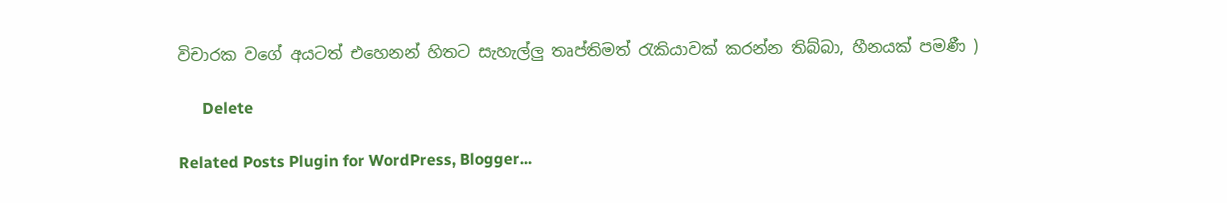විචාරක වගේ අයටත් එහෙනන් හිතට සැහැල්ලු තෘප්තිමත් රැකියාවක් කරන්න තිබ්බා, හීනයක් පමණී )

      Delete

Related Posts Plugin for WordPress, Blogger...